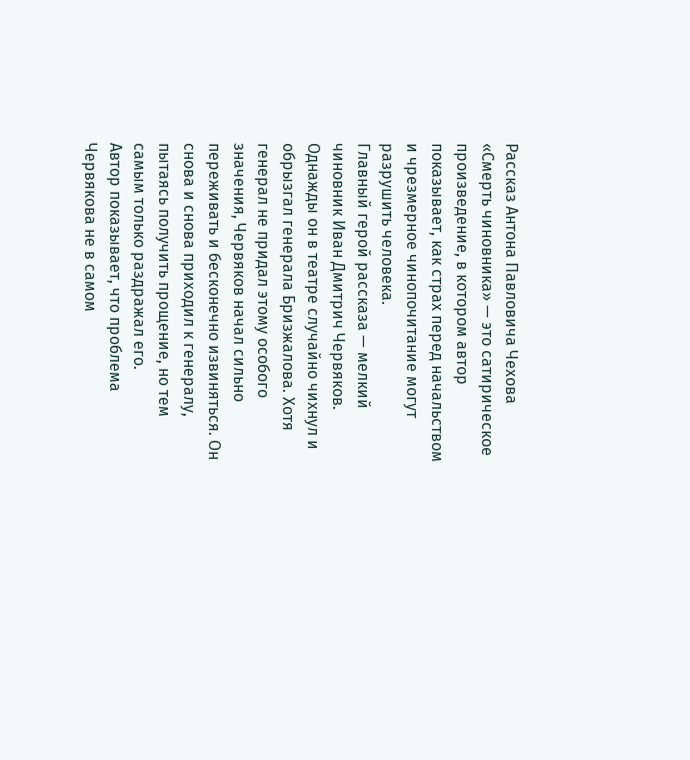Рассказ Антона Павловича Чехова «Смерть чиновника» — это сатирическое произведение, в котором автор показывает, как страх перед начальством и чрезмерное чинопочитание могут разрушить человека.
Главный герой рассказа — мелкий чиновник Иван Дмитрич Червяков. Однажды он в театре случайно чихнул и обрызгал генерала Бризжалова. Хотя генерал не придал этому особого значения, Червяков начал сильно переживать и бесконечно извиняться. Он снова и снова приходил к генералу, пытаясь получить прощение, но тем самым только раздражал его.
Автор показывает, что проблема Червякова не в самом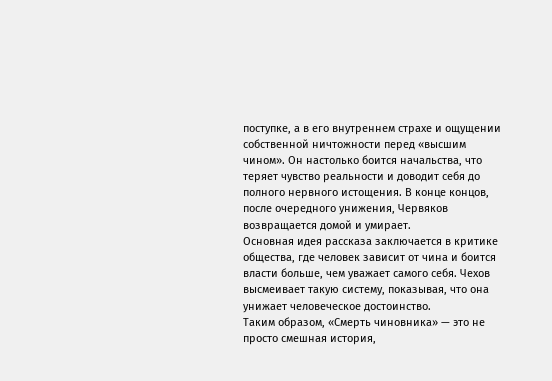поступке, а в его внутреннем страхе и ощущении собственной ничтожности перед «высшим чином». Он настолько боится начальства, что теряет чувство реальности и доводит себя до полного нервного истощения. В конце концов, после очередного унижения, Червяков возвращается домой и умирает.
Основная идея рассказа заключается в критике общества, где человек зависит от чина и боится власти больше, чем уважает самого себя. Чехов высмеивает такую систему, показывая, что она унижает человеческое достоинство.
Таким образом, «Смерть чиновника» — это не просто смешная история,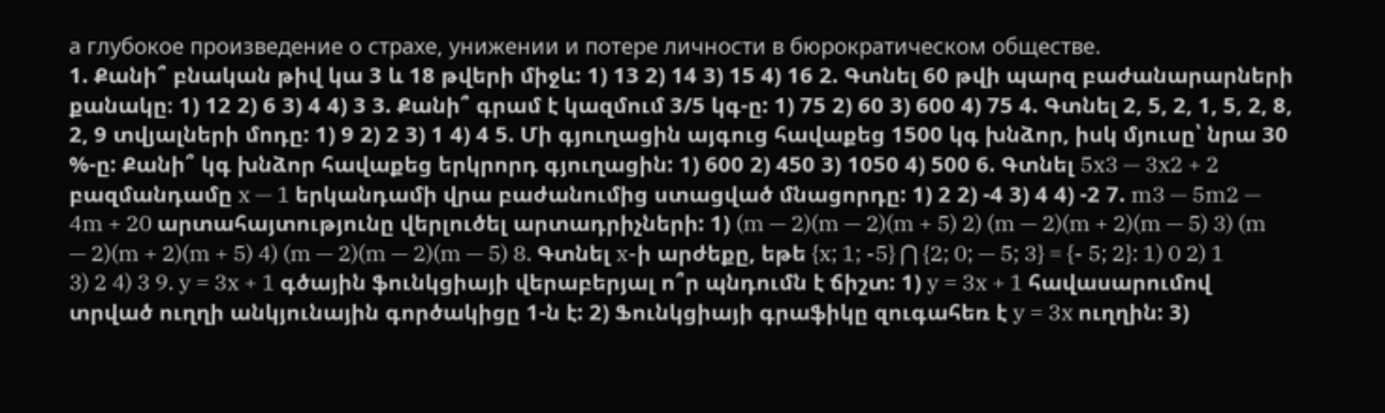а глубокое произведение о страхе, унижении и потере личности в бюрократическом обществе.
1. Քանի՞ բնական թիվ կա 3 և 18 թվերի միջև: 1) 13 2) 14 3) 15 4) 16 2. Գտնել 60 թվի պարզ բաժանարարների քանակը։ 1) 12 2) 6 3) 4 4) 3 3. Քանի՞ գրամ է կազմում 3/5 կգ-ը: 1) 75 2) 60 3) 600 4) 75 4. Գտնել 2, 5, 2, 1, 5, 2, 8, 2, 9 տվյալների մոդը: 1) 9 2) 2 3) 1 4) 4 5. Մի գյուղացին այգուց հավաքեց 1500 կգ խնձոր, իսկ մյուսը՝ նրա 30 %-ը: Քանի՞ կգ խնձոր հավաքեց երկրորդ գյուղացին: 1) 600 2) 450 3) 1050 4) 500 6. Գտնել 5x3 — 3x2 + 2 բազմանդամը x — 1 երկանդամի վրա բաժանումից ստացված մնացորդը: 1) 2 2) -4 3) 4 4) -2 7. m3 — 5m2 — 4m + 20 արտահայտությունը վերլուծել արտադրիչների: 1) (m — 2)(m — 2)(m + 5) 2) (m — 2)(m + 2)(m — 5) 3) (m — 2)(m + 2)(m + 5) 4) (m — 2)(m — 2)(m — 5) 8. Գտնել x-ի արժեքը, եթե {x; 1; -5} ⋂ {2; 0; — 5; 3} = {- 5; 2}: 1) 0 2) 1 3) 2 4) 3 9. y = 3x + 1 գծային ֆունկցիայի վերաբերյալ ո՞ր պնդումն է ճիշտ: 1) y = 3x + 1 հավասարումով տրված ուղղի անկյունային գործակիցը 1-ն է: 2) Ֆունկցիայի գրաֆիկը զուգահեռ է y = 3x ուղղին: 3)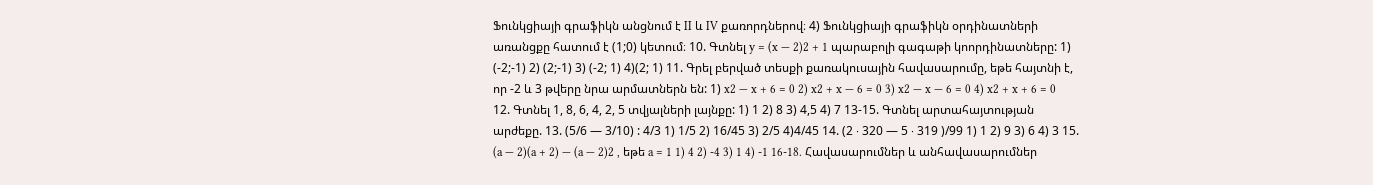Ֆունկցիայի գրաֆիկն անցնում է II և IV քառորդներով։ 4) Ֆունկցիայի գրաֆիկն օրդինատների առանցքը հատում է (1;0) կետում։ 10. Գտնել y = (x — 2)2 + 1 պարաբոլի գագաթի կոորդինատները: 1) (-2;-1) 2) (2;-1) 3) (-2; 1) 4)(2; 1) 11. Գրել բերված տեսքի քառակուսային հավասարումը, եթե հայտնի է, որ -2 և 3 թվերը նրա արմատներն են: 1) x2 — x + 6 = 0 2) x2 + x — 6 = 0 3) x2 — x — 6 = 0 4) x2 + x + 6 = 0 12. Գտնել 1, 8, 6, 4, 2, 5 տվյալների լայնքը: 1) 1 2) 8 3) 4,5 4) 7 13-15. Գտնել արտահայտության արժեքը. 13. (5/6 — 3/10) : 4/3 1) 1/5 2) 16/45 3) 2/5 4)4/45 14. (2 ∙ 320 — 5 ∙ 319 )/99 1) 1 2) 9 3) 6 4) 3 15. (a — 2)(a + 2) — (a — 2)2 , եթե a = 1 1) 4 2) -4 3) 1 4) -1 16-18. Հավասարումներ և անհավասարումներ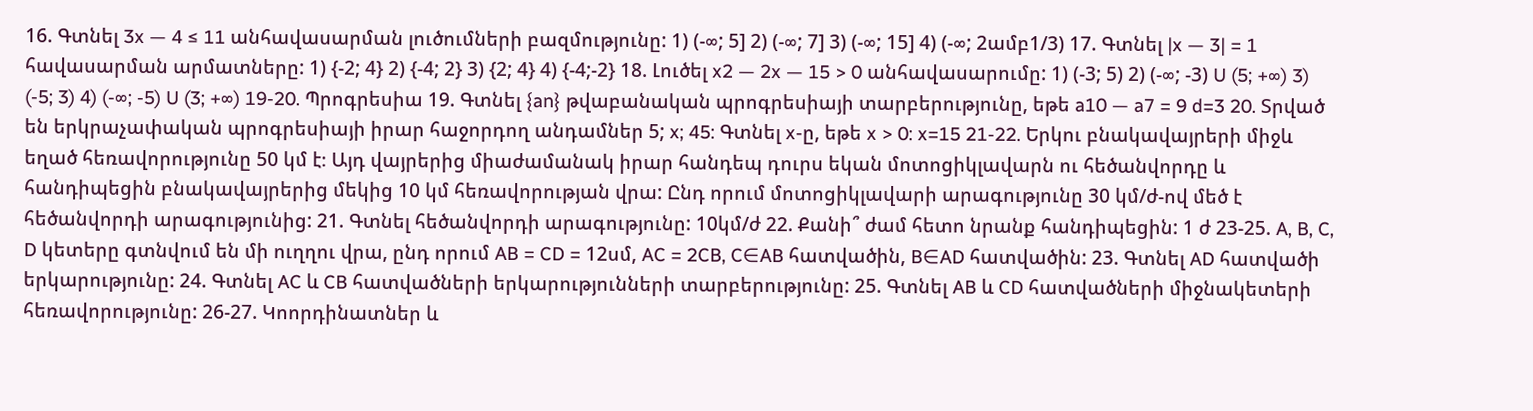16. Գտնել 3x — 4 ≤ 11 անհավասարման լուծումների բազմությունը: 1) (-∞; 5] 2) (-∞; 7] 3) (-∞; 15] 4) (-∞; 2ամբ1/3) 17. Գտնել |x — 3| = 1 հավասարման արմատները: 1) {-2; 4} 2) {-4; 2} 3) {2; 4} 4) {-4;-2} 18. Լուծել x2 — 2x — 15 > 0 անհավասարումը: 1) (-3; 5) 2) (-∞; -3) U (5; +∞) 3) (-5; 3) 4) (-∞; -5) U (3; +∞) 19-20. Պրոգրեսիա 19. Գտնել {an} թվաբանական պրոգրեսիայի տարբերությունը, եթե a10 — a7 = 9 d=3 20. Տրված են երկրաչափական պրոգրեսիայի իրար հաջորդող անդամներ 5; x; 45: Գտնել x-ը, եթե x > 0: x=15 21-22. Երկու բնակավայրերի միջև եղած հեռավորությունը 50 կմ է։ Այդ վայրերից միաժամանակ իրար հանդեպ դուրս եկան մոտոցիկլավարն ու հեծանվորդը և հանդիպեցին բնակավայրերից մեկից 10 կմ հեռավորության վրա: Ընդ որում մոտոցիկլավարի արագությունը 30 կմ/ժ-ով մեծ է հեծանվորդի արագությունից: 21. Գտնել հեծանվորդի արագությունը: 10կմ/ժ 22. Քանի՞ ժամ հետո նրանք հանդիպեցին: 1 ժ 23-25. A, B, C, D կետերը գտնվում են մի ուղղու վրա, ընդ որում AB = CD = 12սմ, AC = 2CB, C∈AB հատվածին, B∈AD հատվածին: 23. Գտնել AD հատվածի երկարությունը: 24. Գտնել AC և CB հատվածների երկարությունների տարբերությունը: 25. Գտնել AB և CD հատվածների միջնակետերի հեռավորությունը: 26-27. Կոորդինատներ և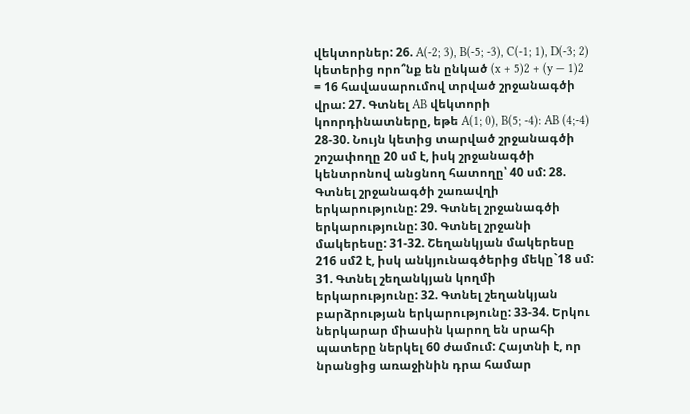վեկտորներ: 26. A(-2; 3), B(-5; -3), C(-1; 1), D(-3; 2) կետերից որո՞նք են ընկած (x + 5)2 + (y — 1)2 = 16 հավասարումով տրված շրջանագծի վրա: 27. Գտնել AB վեկտորի կոորդինատները, եթե A(1; 0), B(5; -4): AB (4;-4) 28-30. Նույն կետից տարված շրջանագծի շոշափողը 20 սմ է, իսկ շրջանագծի կենտրոնով անցնող հատողը՝ 40 սմ: 28. Գտնել շրջանագծի շառավղի երկարությունը: 29. Գտնել շրջանագծի երկարությունը: 30. Գտնել շրջանի մակերեսը: 31-32. Շեղանկյան մակերեսը 216 սմ2 է, իսկ անկյունագծերից մեկը`18 սմ: 31. Գտնել շեղանկյան կողմի երկարությունը: 32. Գտնել շեղանկյան բարձրության երկարությունը: 33-34. Երկու ներկարար միասին կարող են սրահի պատերը ներկել 60 ժամում: Հայտնի է, որ նրանցից առաջինին դրա համար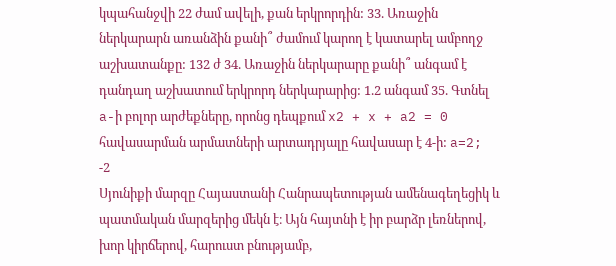կպահանջվի 22 ժամ ավելի, քան երկրորդին: 33. Առաջին ներկարարն առանձին քանի՞ ժամում կարող է կատարել ամբողջ աշխատանքը: 132 ժ 34. Առաջին ներկարարը քանի՞ անգամ է դանդաղ աշխատում երկրորդ ներկարարից: 1.2 անգամ 35. Գտնել a-ի բոլոր արժեքները, որոնց դեպքում x2 + x + a2 = 0 հավասարման արմատների արտադրյալը հավասար է 4-ի: a=2; -2
Սյունիքի մարզը Հայաստանի Հանրապետության ամենագեղեցիկ և պատմական մարզերից մեկն է։ Այն հայտնի է իր բարձր լեռներով, խոր կիրճերով, հարուստ բնությամբ,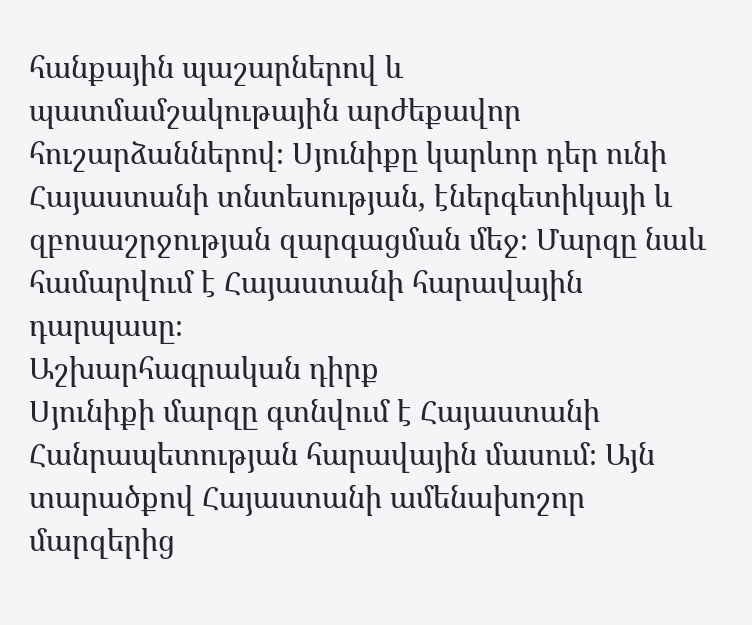հանքային պաշարներով և պատմամշակութային արժեքավոր հուշարձաններով։ Սյունիքը կարևոր դեր ունի Հայաստանի տնտեսության, էներգետիկայի և զբոսաշրջության զարգացման մեջ։ Մարզը նաև համարվում է Հայաստանի հարավային դարպասը։
Աշխարհագրական դիրք
Սյունիքի մարզը գտնվում է Հայաստանի Հանրապետության հարավային մասում։ Այն տարածքով Հայաստանի ամենախոշոր մարզերից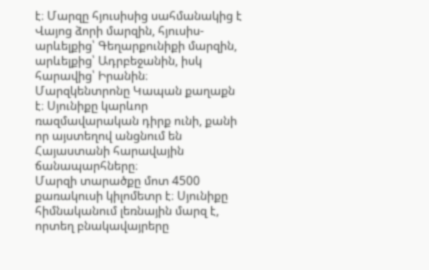է։ Մարզը հյուսիսից սահմանակից է Վայոց ձորի մարզին, հյուսիս-արևելքից՝ Գեղարքունիքի մարզին, արևելքից՝ Ադրբեջանին, իսկ հարավից՝ Իրանին։
Մարզկենտրոնը Կապան քաղաքն է։ Սյունիքը կարևոր ռազմավարական դիրք ունի, քանի որ այստեղով անցնում են Հայաստանի հարավային ճանապարհները։
Մարզի տարածքը մոտ 4500 քառակուսի կիլոմետր է։ Սյունիքը հիմնականում լեռնային մարզ է, որտեղ բնակավայրերը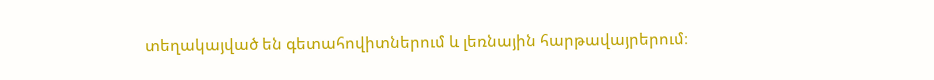տեղակայված են գետահովիտներում և լեռնային հարթավայրերում։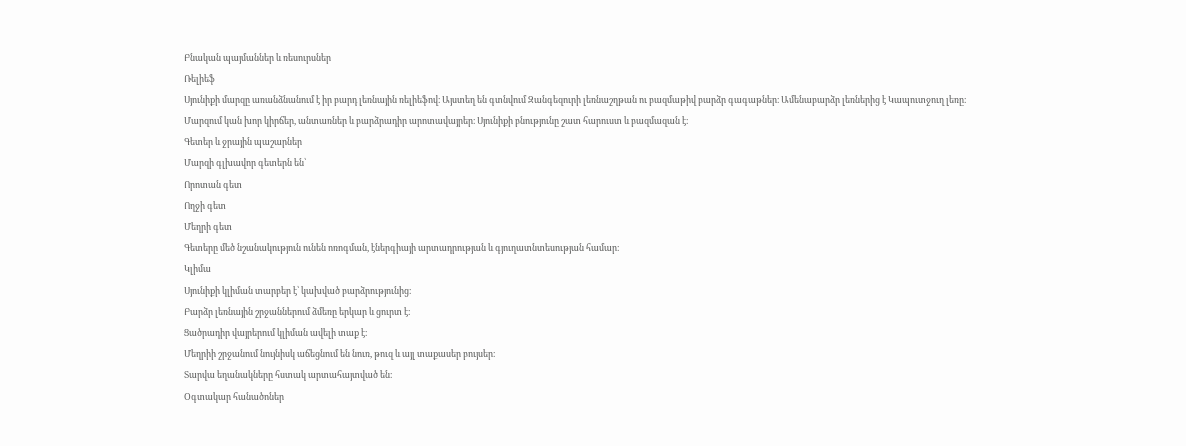Բնական պայմաններ և ռեսուրսներ
Ռելիեֆ
Սյունիքի մարզը առանձնանում է իր բարդ լեռնային ռելիեֆով։ Այստեղ են գտնվում Զանգեզուրի լեռնաշղթան ու բազմաթիվ բարձր գագաթներ։ Ամենաբարձր լեռներից է Կապուտջուղ լեռը։
Մարզում կան խոր կիրճեր, անտառներ և բարձրադիր արոտավայրեր։ Սյունիքի բնությունը շատ հարուստ և բազմազան է։
Գետեր և ջրային պաշարներ
Մարզի գլխավոր գետերն են՝
Որոտան գետ
Ողջի գետ
Մեղրի գետ
Գետերը մեծ նշանակություն ունեն ոռոգման, էներգիայի արտադրության և գյուղատնտեսության համար։
Կլիմա
Սյունիքի կլիման տարբեր է՝ կախված բարձրությունից։
Բարձր լեռնային շրջաններում ձմեռը երկար և ցուրտ է։
Ցածրադիր վայրերում կլիման ավելի տաք է։
Մեղրիի շրջանում նույնիսկ աճեցնում են նուռ, թուզ և այլ տաքասեր բույսեր։
Տարվա եղանակները հստակ արտահայտված են։
Օգտակար հանածոներ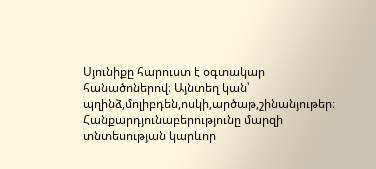Սյունիքը հարուստ է օգտակար հանածոներով։ Այնտեղ կան՝
պղինձ,մոլիբդեն,ոսկի,արծաթ,շինանյութեր։
Հանքարդյունաբերությունը մարզի տնտեսության կարևոր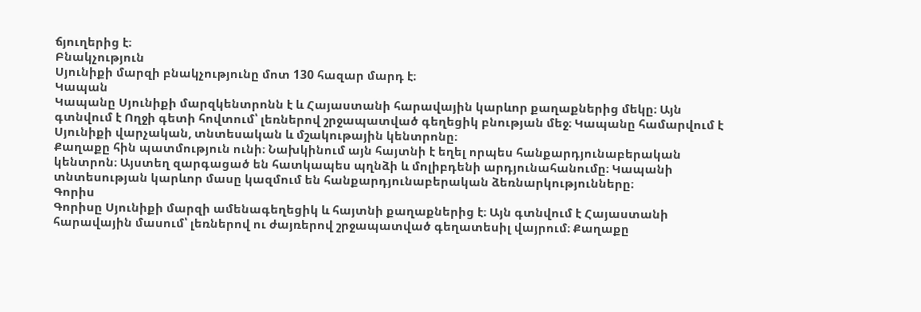ճյուղերից է։
Բնակչություն
Սյունիքի մարզի բնակչությունը մոտ 130 հազար մարդ է։
Կապան
Կապանը Սյունիքի մարզկենտրոնն է և Հայաստանի հարավային կարևոր քաղաքներից մեկը։ Այն գտնվում է Ողջի գետի հովտում՝ լեռներով շրջապատված գեղեցիկ բնության մեջ։ Կապանը համարվում է Սյունիքի վարչական, տնտեսական և մշակութային կենտրոնը։
Քաղաքը հին պատմություն ունի։ Նախկինում այն հայտնի է եղել որպես հանքարդյունաբերական կենտրոն։ Այստեղ զարգացած են հատկապես պղնձի և մոլիբդենի արդյունահանումը։ Կապանի տնտեսության կարևոր մասը կազմում են հանքարդյունաբերական ձեռնարկությունները։
Գորիս
Գորիսը Սյունիքի մարզի ամենագեղեցիկ և հայտնի քաղաքներից է։ Այն գտնվում է Հայաստանի հարավային մասում՝ լեռներով ու ժայռերով շրջապատված գեղատեսիլ վայրում։ Քաղաքը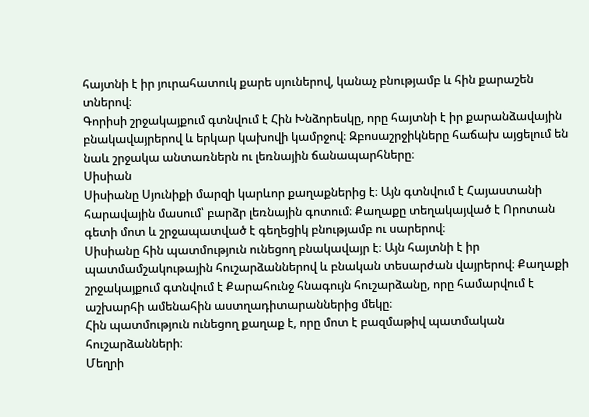հայտնի է իր յուրահատուկ քարե սյուներով, կանաչ բնությամբ և հին քարաշեն տներով։
Գորիսի շրջակայքում գտնվում է Հին Խնձորեսկը, որը հայտնի է իր քարանձավային բնակավայրերով և երկար կախովի կամրջով։ Զբոսաշրջիկները հաճախ այցելում են նաև շրջակա անտառներն ու լեռնային ճանապարհները։
Սիսիան
Սիսիանը Սյունիքի մարզի կարևոր քաղաքներից է։ Այն գտնվում է Հայաստանի հարավային մասում՝ բարձր լեռնային գոտում։ Քաղաքը տեղակայված է Որոտան գետի մոտ և շրջապատված է գեղեցիկ բնությամբ ու սարերով։
Սիսիանը հին պատմություն ունեցող բնակավայր է։ Այն հայտնի է իր պատմամշակութային հուշարձաններով և բնական տեսարժան վայրերով։ Քաղաքի շրջակայքում գտնվում է Քարահունջ հնագույն հուշարձանը, որը համարվում է աշխարհի ամենահին աստղադիտարաններից մեկը։
Հին պատմություն ունեցող քաղաք է, որը մոտ է բազմաթիվ պատմական հուշարձանների։
Մեղրի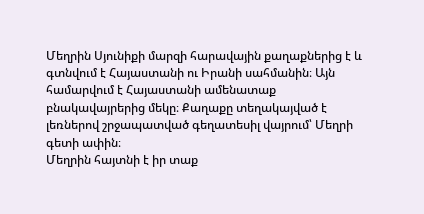Մեղրին Սյունիքի մարզի հարավային քաղաքներից է և գտնվում է Հայաստանի ու Իրանի սահմանին։ Այն համարվում է Հայաստանի ամենատաք բնակավայրերից մեկը։ Քաղաքը տեղակայված է լեռներով շրջապատված գեղատեսիլ վայրում՝ Մեղրի գետի ափին։
Մեղրին հայտնի է իր տաք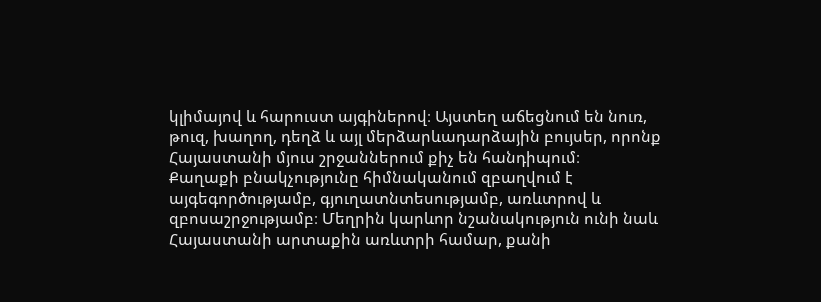կլիմայով և հարուստ այգիներով։ Այստեղ աճեցնում են նուռ, թուզ, խաղող, դեղձ և այլ մերձարևադարձային բույսեր, որոնք Հայաստանի մյուս շրջաններում քիչ են հանդիպում։
Քաղաքի բնակչությունը հիմնականում զբաղվում է այգեգործությամբ, գյուղատնտեսությամբ, առևտրով և զբոսաշրջությամբ։ Մեղրին կարևոր նշանակություն ունի նաև Հայաստանի արտաքին առևտրի համար, քանի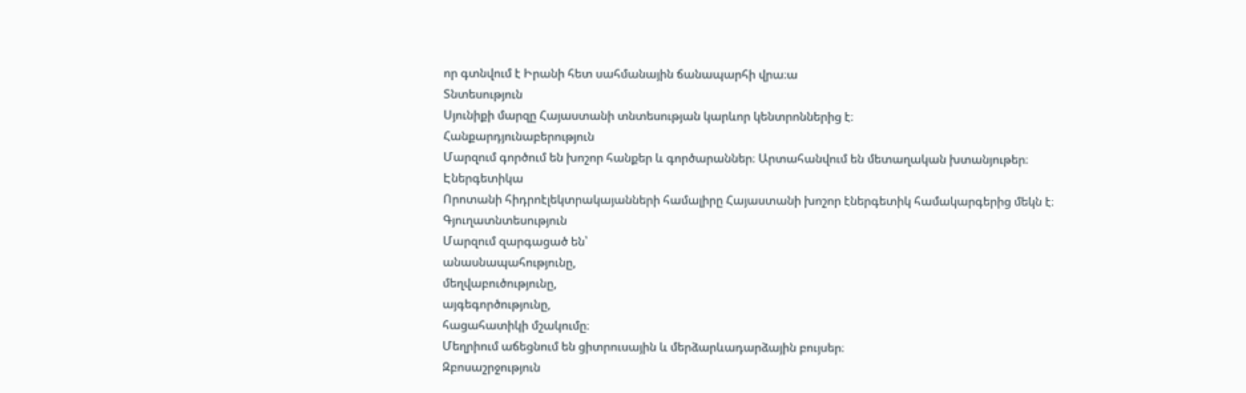որ գտնվում է Իրանի հետ սահմանային ճանապարհի վրա։ա
Տնտեսություն
Սյունիքի մարզը Հայաստանի տնտեսության կարևոր կենտրոններից է։
Հանքարդյունաբերություն
Մարզում գործում են խոշոր հանքեր և գործարաններ։ Արտահանվում են մետաղական խտանյութեր։
Էներգետիկա
Որոտանի հիդրոէլեկտրակայանների համալիրը Հայաստանի խոշոր էներգետիկ համակարգերից մեկն է։
Գյուղատնտեսություն
Մարզում զարգացած են՝
անասնապահությունը,
մեղվաբուծությունը,
այգեգործությունը,
հացահատիկի մշակումը։
Մեղրիում աճեցնում են ցիտրուսային և մերձարևադարձային բույսեր։
Զբոսաշրջություն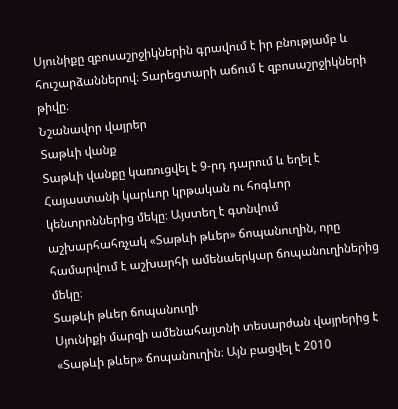Սյունիքը զբոսաշրջիկներին գրավում է իր բնությամբ և հուշարձաններով։ Տարեցտարի աճում է զբոսաշրջիկների թիվը։
Նշանավոր վայրեր
Տաթևի վանք
Տաթևի վանքը կառուցվել է 9-րդ դարում և եղել է Հայաստանի կարևոր կրթական ու հոգևոր կենտրոններից մեկը։ Այստեղ է գտնվում աշխարհահռչակ «Տաթևի թևեր» ճոպանուղին, որը համարվում է աշխարհի ամենաերկար ճոպանուղիներից մեկը։
Տաթևի թևեր ճոպանուղի
Սյունիքի մարզի ամենահայտնի տեսարժան վայրերից է «Տաթևի թևեր» ճոպանուղին։ Այն բացվել է 2010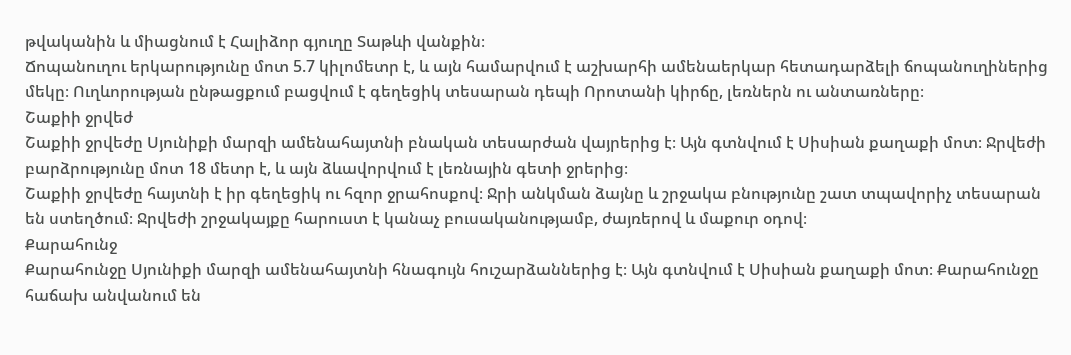թվականին և միացնում է Հալիձոր գյուղը Տաթևի վանքին։
Ճոպանուղու երկարությունը մոտ 5.7 կիլոմետր է, և այն համարվում է աշխարհի ամենաերկար հետադարձելի ճոպանուղիներից մեկը։ Ուղևորության ընթացքում բացվում է գեղեցիկ տեսարան դեպի Որոտանի կիրճը, լեռներն ու անտառները։
Շաքիի ջրվեժ
Շաքիի ջրվեժը Սյունիքի մարզի ամենահայտնի բնական տեսարժան վայրերից է։ Այն գտնվում է Սիսիան քաղաքի մոտ։ Ջրվեժի բարձրությունը մոտ 18 մետր է, և այն ձևավորվում է լեռնային գետի ջրերից։
Շաքիի ջրվեժը հայտնի է իր գեղեցիկ ու հզոր ջրահոսքով։ Ջրի անկման ձայնը և շրջակա բնությունը շատ տպավորիչ տեսարան են ստեղծում։ Ջրվեժի շրջակայքը հարուստ է կանաչ բուսականությամբ, ժայռերով և մաքուր օդով։
Քարահունջ
Քարահունջը Սյունիքի մարզի ամենահայտնի հնագույն հուշարձաններից է։ Այն գտնվում է Սիսիան քաղաքի մոտ։ Քարահունջը հաճախ անվանում են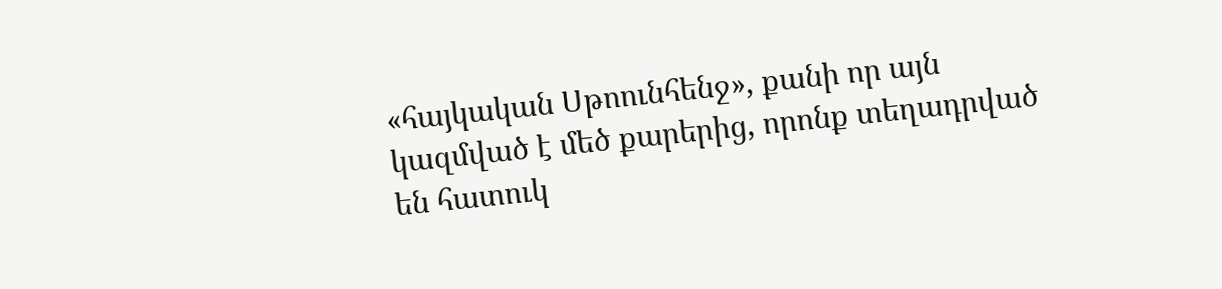«հայկական Սթոունհենջ», քանի որ այն կազմված է մեծ քարերից, որոնք տեղադրված են հատուկ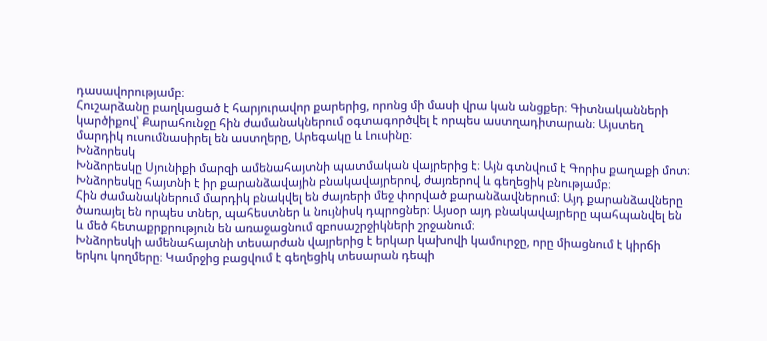դասավորությամբ։
Հուշարձանը բաղկացած է հարյուրավոր քարերից, որոնց մի մասի վրա կան անցքեր։ Գիտնականների կարծիքով՝ Քարահունջը հին ժամանակներում օգտագործվել է որպես աստղադիտարան։ Այստեղ մարդիկ ուսումնասիրել են աստղերը, Արեգակը և Լուսինը։
Խնձորեսկ
Խնձորեսկը Սյունիքի մարզի ամենահայտնի պատմական վայրերից է։ Այն գտնվում է Գորիս քաղաքի մոտ։ Խնձորեսկը հայտնի է իր քարանձավային բնակավայրերով, ժայռերով և գեղեցիկ բնությամբ։
Հին ժամանակներում մարդիկ բնակվել են ժայռերի մեջ փորված քարանձավներում։ Այդ քարանձավները ծառայել են որպես տներ, պահեստներ և նույնիսկ դպրոցներ։ Այսօր այդ բնակավայրերը պահպանվել են և մեծ հետաքրքրություն են առաջացնում զբոսաշրջիկների շրջանում։
Խնձորեսկի ամենահայտնի տեսարժան վայրերից է երկար կախովի կամուրջը, որը միացնում է կիրճի երկու կողմերը։ Կամրջից բացվում է գեղեցիկ տեսարան դեպի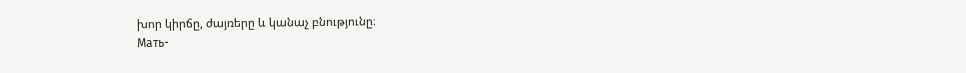խոր կիրճը, ժայռերը և կանաչ բնությունը։
Мать-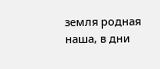земля родная наша, в дни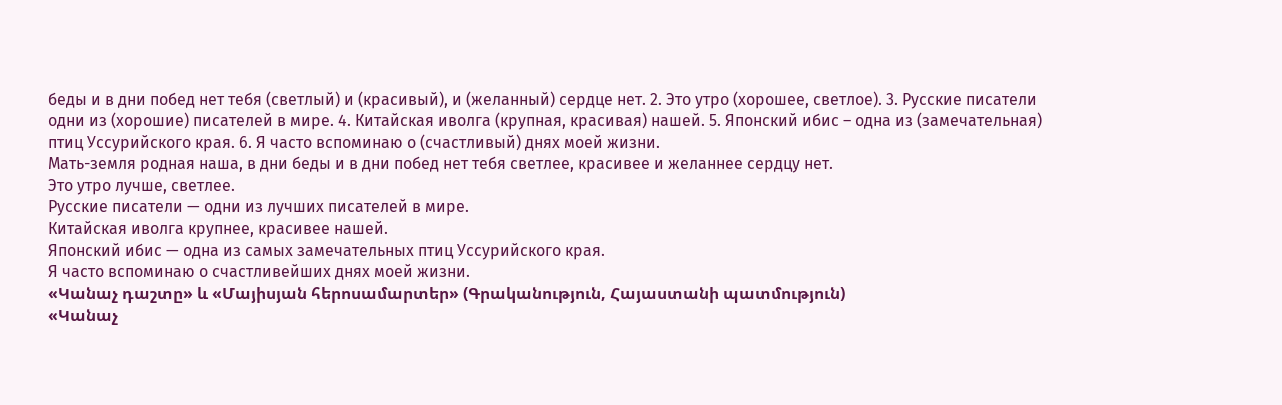беды и в дни побед нет тебя (светлый) и (красивый), и (желанный) сердце нет. 2. Это утро (хорошее, светлое). 3. Русские писатели одни из (хорошие) писателей в мире. 4. Китайская иволга (крупная, красивая) нашей. 5. Японский ибис – одна из (замечательная) птиц Уссурийского края. 6. Я часто вспоминаю о (счастливый) днях моей жизни.
Мать-земля родная наша, в дни беды и в дни побед нет тебя светлее, красивее и желаннее сердцу нет.
Это утро лучше, светлее.
Русские писатели — одни из лучших писателей в мире.
Китайская иволга крупнее, красивее нашей.
Японский ибис — одна из самых замечательных птиц Уссурийского края.
Я часто вспоминаю о счастливейших днях моей жизни.
«Կանաչ դաշտը» և «Մայիսյան հերոսամարտեր» (Գրականություն, Հայաստանի պատմություն)
«Կանաչ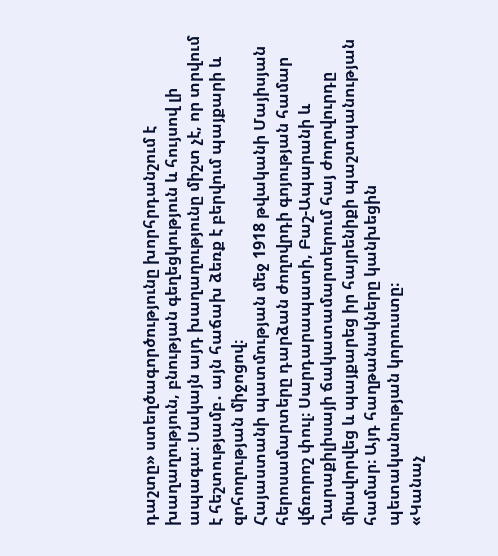դաշտը» ստեղծագործությունը խորհրդանշում է խաղաղություն, բնության գեղեցկություն և հույսով լի ապագա։ Սակայն այդ խաղաղությունը միշտ չէ, որ տրվում է հեշտությամբ․ այն հաճախ ձեռք է բերվում պայքարի և զոհողության միջոցով։
Հայաստանի պատմության մեջ 1918 թվականի Մայիսյան հերոսամարտերը դարձան ժողովրդի գոյության համար վճռորոշ փուլ։ Սարդարապատի, Բաշ-Ապարանի և Ղարաքիլիսայի ճակատամարտերում հայ ժողովուրդը միավորվեց և պայքարեց իր հայրենիքի պաշտպանության համար։ Այդ հաղթանակները կանխեցին պետականության կորուստը։
«Կանաչ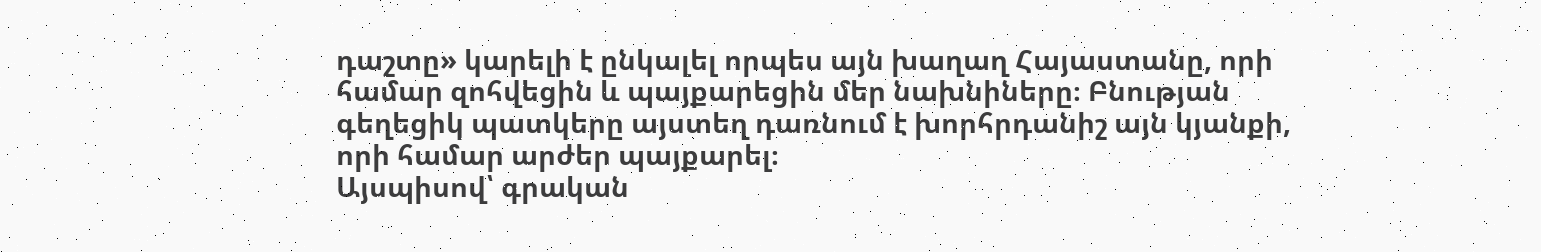դաշտը» կարելի է ընկալել որպես այն խաղաղ Հայաստանը, որի համար զոհվեցին և պայքարեցին մեր նախնիները։ Բնության գեղեցիկ պատկերը այստեղ դառնում է խորհրդանիշ այն կյանքի, որի համար արժեր պայքարել։
Այսպիսով՝ գրական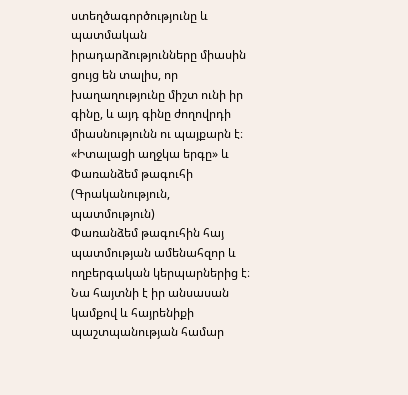ստեղծագործությունը և պատմական իրադարձությունները միասին ցույց են տալիս, որ խաղաղությունը միշտ ունի իր գինը, և այդ գինը ժողովրդի միասնությունն ու պայքարն է։
«Իտալացի աղջկա երգը» և Փառանձեմ թագուհի (Գրականություն, պատմություն)
Փառանձեմ թագուհին հայ պատմության ամենահզոր և ողբերգական կերպարներից է։ Նա հայտնի է իր անսասան կամքով և հայրենիքի պաշտպանության համար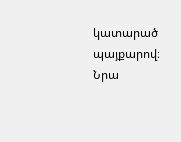կատարած պայքարով։ Նրա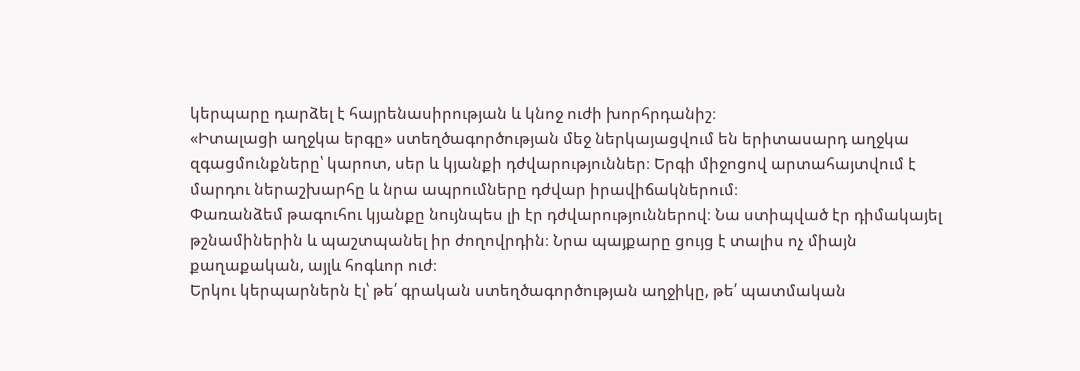կերպարը դարձել է հայրենասիրության և կնոջ ուժի խորհրդանիշ։
«Իտալացի աղջկա երգը» ստեղծագործության մեջ ներկայացվում են երիտասարդ աղջկա զգացմունքները՝ կարոտ, սեր և կյանքի դժվարություններ։ Երգի միջոցով արտահայտվում է մարդու ներաշխարհը և նրա ապրումները դժվար իրավիճակներում։
Փառանձեմ թագուհու կյանքը նույնպես լի էր դժվարություններով։ Նա ստիպված էր դիմակայել թշնամիներին և պաշտպանել իր ժողովրդին։ Նրա պայքարը ցույց է տալիս ոչ միայն քաղաքական, այլև հոգևոր ուժ։
Երկու կերպարներն էլ՝ թե՛ գրական ստեղծագործության աղջիկը, թե՛ պատմական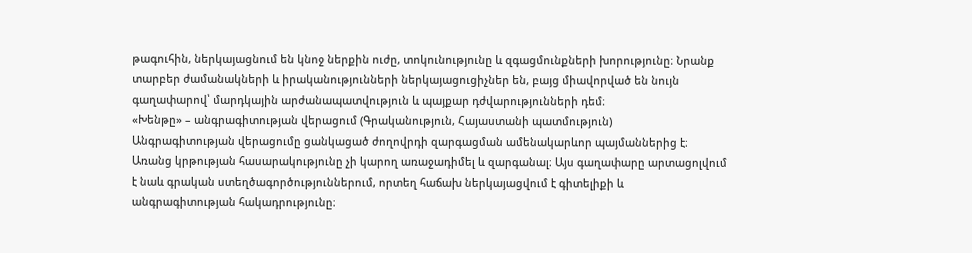թագուհին, ներկայացնում են կնոջ ներքին ուժը, տոկունությունը և զգացմունքների խորությունը։ Նրանք տարբեր ժամանակների և իրականությունների ներկայացուցիչներ են, բայց միավորված են նույն գաղափարով՝ մարդկային արժանապատվություն և պայքար դժվարությունների դեմ։
«Խենթը» – անգրագիտության վերացում (Գրականություն, Հայաստանի պատմություն)
Անգրագիտության վերացումը ցանկացած ժողովրդի զարգացման ամենակարևոր պայմաններից է։ Առանց կրթության հասարակությունը չի կարող առաջադիմել և զարգանալ։ Այս գաղափարը արտացոլվում է նաև գրական ստեղծագործություններում, որտեղ հաճախ ներկայացվում է գիտելիքի և անգրագիտության հակադրությունը։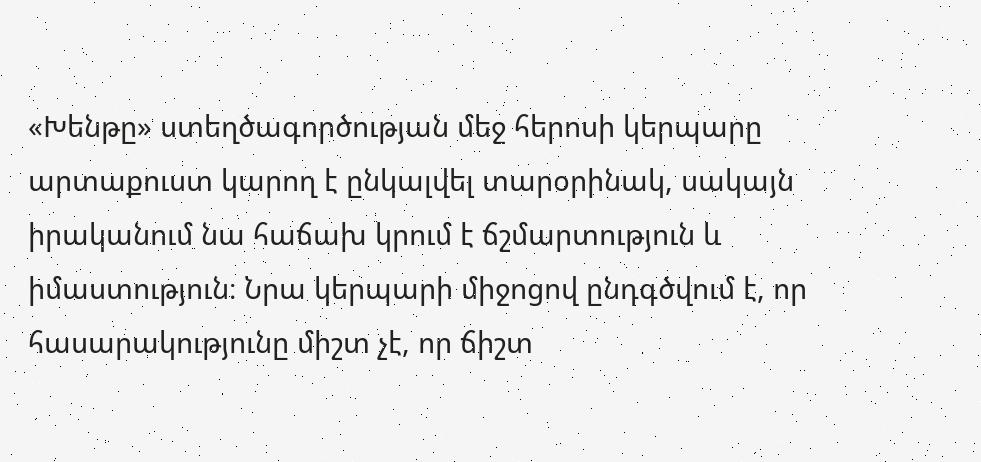«Խենթը» ստեղծագործության մեջ հերոսի կերպարը արտաքուստ կարող է ընկալվել տարօրինակ, սակայն իրականում նա հաճախ կրում է ճշմարտություն և իմաստություն։ Նրա կերպարի միջոցով ընդգծվում է, որ հասարակությունը միշտ չէ, որ ճիշտ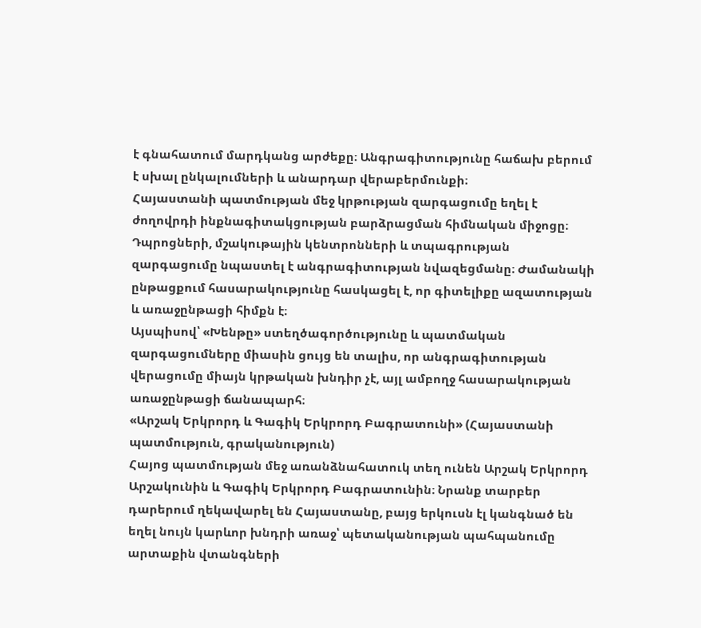է գնահատում մարդկանց արժեքը։ Անգրագիտությունը հաճախ բերում է սխալ ընկալումների և անարդար վերաբերմունքի։
Հայաստանի պատմության մեջ կրթության զարգացումը եղել է ժողովրդի ինքնագիտակցության բարձրացման հիմնական միջոցը։ Դպրոցների, մշակութային կենտրոնների և տպագրության զարգացումը նպաստել է անգրագիտության նվազեցմանը։ Ժամանակի ընթացքում հասարակությունը հասկացել է, որ գիտելիքը ազատության և առաջընթացի հիմքն է։
Այսպիսով՝ «Խենթը» ստեղծագործությունը և պատմական զարգացումները միասին ցույց են տալիս, որ անգրագիտության վերացումը միայն կրթական խնդիր չէ, այլ ամբողջ հասարակության առաջընթացի ճանապարհ։
«Արշակ Երկրորդ և Գագիկ Երկրորդ Բագրատունի» (Հայաստանի պատմություն, գրականություն)
Հայոց պատմության մեջ առանձնահատուկ տեղ ունեն Արշակ Երկրորդ Արշակունին և Գագիկ Երկրորդ Բագրատունին։ Նրանք տարբեր դարերում ղեկավարել են Հայաստանը, բայց երկուսն էլ կանգնած են եղել նույն կարևոր խնդրի առաջ՝ պետականության պահպանումը արտաքին վտանգների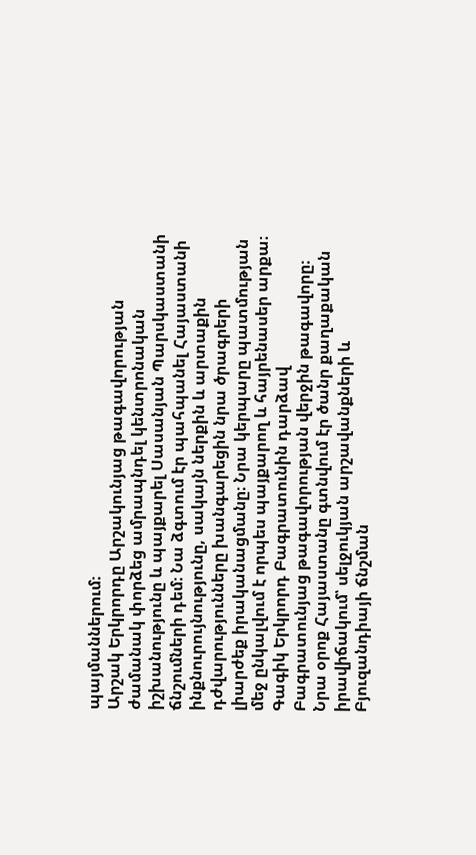պայմաններում։
Արշակ Երկրորդը Արշակունյաց թագավորության ժամանակ փորձեց ամրապնդել կենտրոնական իշխանությունը և պայքարել Սասանյան Պարսկաստանի ճնշումների դեմ։ Նա ձգտում էր պահպանել Հայաստանի ինքնուրույնությունը, սակայն ներքին և արտաքին դժվարությունները խանգարեցին նրա ծրագրերի լիարժեք իրականացմանը։ Նրա կերպարը պատմության մեջ ընկալվում է որպես պայքարող և հայրենասեր արքա։
Գագիկ Երկրորդ Բագրատունին դարձավ Բագրատունյաց թագավորության վերջին թագավորը։ Նրա օրոք Հայաստանը գտնվում էր ծանր քաղաքական իրավիճակում՝ սելջուկյան արշավանքների և Բյուզանդիայի ճնշման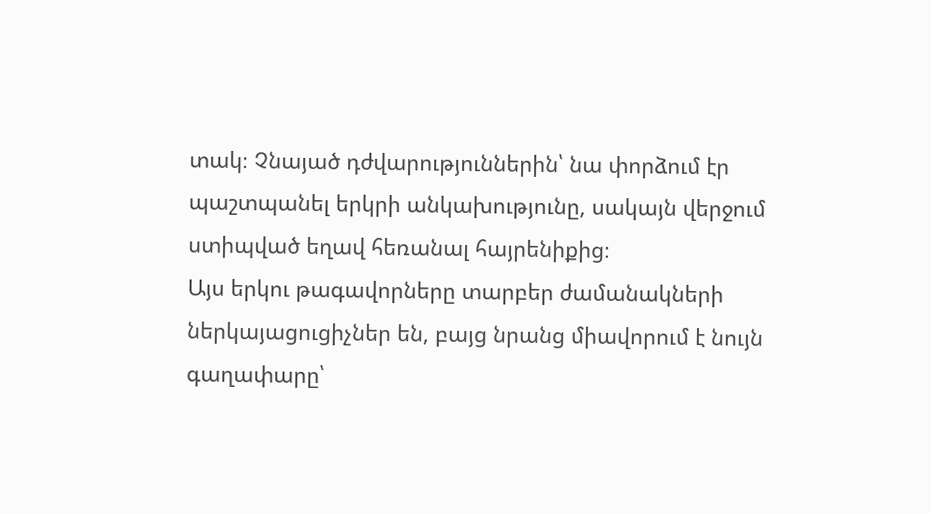տակ։ Չնայած դժվարություններին՝ նա փորձում էր պաշտպանել երկրի անկախությունը, սակայն վերջում ստիպված եղավ հեռանալ հայրենիքից։
Այս երկու թագավորները տարբեր ժամանակների ներկայացուցիչներ են, բայց նրանց միավորում է նույն գաղափարը՝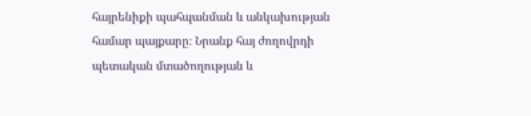հայրենիքի պահպանման և անկախության համար պայքարը։ Նրանք հայ ժողովրդի պետական մտածողության և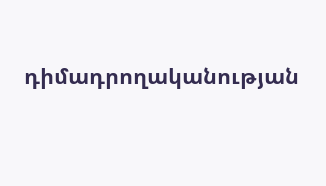դիմադրողականության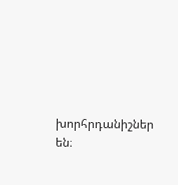խորհրդանիշներ են։